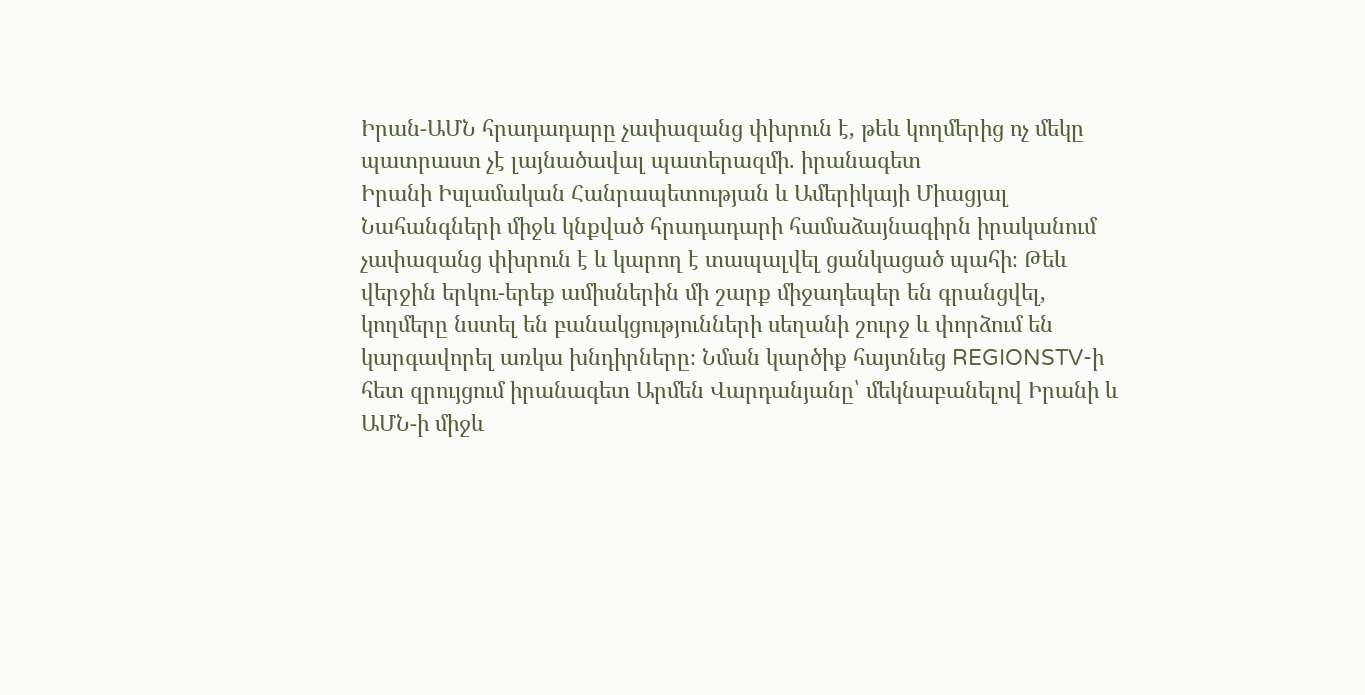Իրան-ԱՄՆ հրադադարը չափազանց փխրուն է, թեև կողմերից ոչ մեկը պատրաստ չէ լայնածավալ պատերազմի. իրանագետ
Իրանի Իսլամական Հանրապետության և Ամերիկայի Միացյալ Նահանգների միջև կնքված հրադադարի համաձայնագիրն իրականում չափազանց փխրուն է և կարող է տապալվել ցանկացած պահի։ Թեև վերջին երկու-երեք ամիսներին մի շարք միջադեպեր են գրանցվել, կողմերը նստել են բանակցությունների սեղանի շուրջ և փորձում են կարգավորել առկա խնդիրները։ Նման կարծիք հայտնեց REGIONSTV-ի հետ զրույցում իրանագետ Արմեն Վարդանյանը՝ մեկնաբանելով Իրանի և ԱՄՆ-ի միջև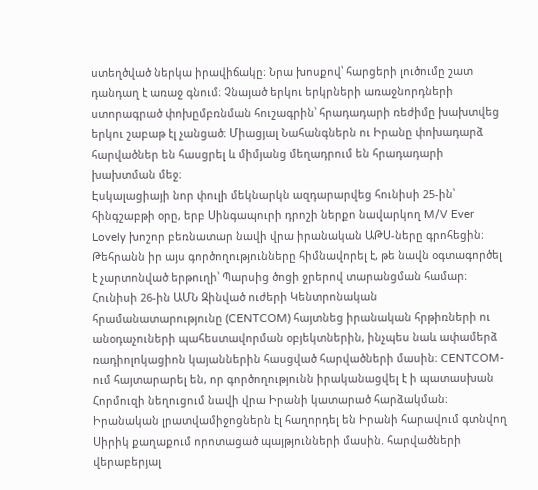ստեղծված ներկա իրավիճակը։ Նրա խոսքով՝ հարցերի լուծումը շատ դանդաղ է առաջ գնում։ Չնայած երկու երկրների առաջնորդների ստորագրած փոխըմբռնման հուշագրին՝ հրադադարի ռեժիմը խախտվեց երկու շաբաթ էլ չանցած։ Միացյալ Նահանգներն ու Իրանը փոխադարձ հարվածներ են հասցրել և միմյանց մեղադրում են հրադադարի խախտման մեջ։
Էսկալացիայի նոր փուլի մեկնարկն ազդարարվեց հունիսի 25-ին՝ հինգշաբթի օրը, երբ Սինգապուրի դրոշի ներքո նավարկող M/V Ever Lovely խոշոր բեռնատար նավի վրա իրանական ԱԹՍ-ները գրոհեցին։ Թեհրանն իր այս գործողությունները հիմնավորել է, թե նավն օգտագործել է չարտոնված երթուղի՝ Պարսից ծոցի ջրերով տարանցման համար։
Հունիսի 26-ին ԱՄՆ Զինված ուժերի Կենտրոնական հրամանատարությունը (CENTCOM) հայտնեց իրանական հրթիռների ու անօդաչուների պահեստավորման օբյեկտներին, ինչպես նաև ափամերձ ռադիոլոկացիոն կայաններին հասցված հարվածների մասին։ CENTCOM-ում հայտարարել են, որ գործողությունն իրականացվել է ի պատասխան Հորմուզի նեղուցում նավի վրա Իրանի կատարած հարձակման։ Իրանական լրատվամիջոցներն էլ հաղորդել են Իրանի հարավում գտնվող Սիրիկ քաղաքում որոտացած պայթյունների մասին. հարվածների վերաբերյալ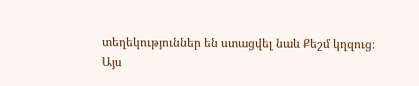տեղեկություններ են ստացվել նաև Քեշմ կղզուց։
Այս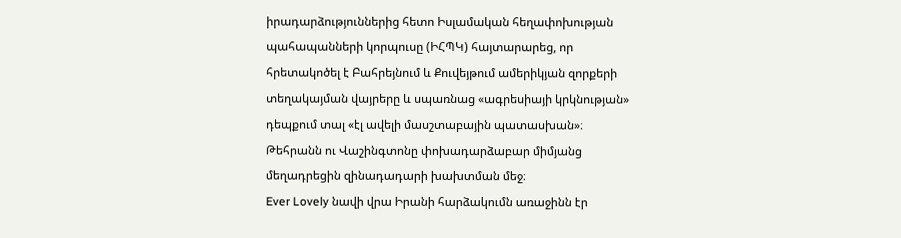իրադարձություններից հետո Իսլամական հեղափոխության պահապանների կորպուսը (ԻՀՊԿ) հայտարարեց, որ հրետակոծել է Բահրեյնում և Քուվեյթում ամերիկյան զորքերի տեղակայման վայրերը և սպառնաց «ագրեսիայի կրկնության» դեպքում տալ «էլ ավելի մասշտաբային պատասխան»։ Թեհրանն ու Վաշինգտոնը փոխադարձաբար միմյանց մեղադրեցին զինադադարի խախտման մեջ։
Ever Lovely նավի վրա Իրանի հարձակումն առաջինն էր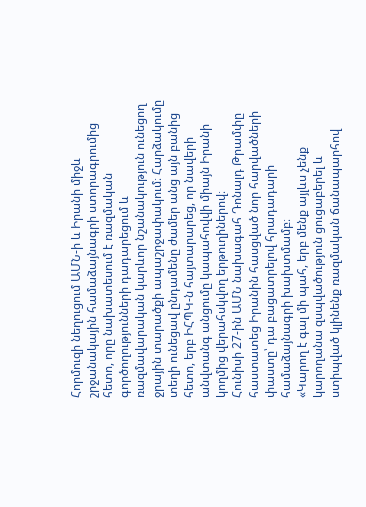Հորմուզի նեղուցում ԱՄՆ-ի և Իրանի միջև շրջանակային համաձայնագրի ստորագրումից հետո, որը նախատեսում է ռազմական գործողությունների դադարեցում և ռազմավարական կարևոր նշանակություն ունեցող ջրային տարածքի ապաշրջափակում։ Հարձակումը տեղի ունեցավ ընդամենը ժամեր անց այն բանից հետո, երբ ԻՀՊԿ-ն հայտարարեց, որ նավերի անվտանգ անցումը կապահովվի միայն Իրանի կողմից վերահսկվող երթուղիներով։
Հունիսի 27-ին ԱՄՆ նախագահ Դոնալդ Թրամփը հաստատեց Իրանին հասցված նոր հարվածների փաստը՝ դա բացատրելով հրադադարի համաձայնագրի խախտմամբ։
«Կարող է գալ մի պահ, երբ մենք այլևս չենք կարողանա զսպվածություն ցուցաբերել և ստիպված կլինենք ռազմական ճանապարհով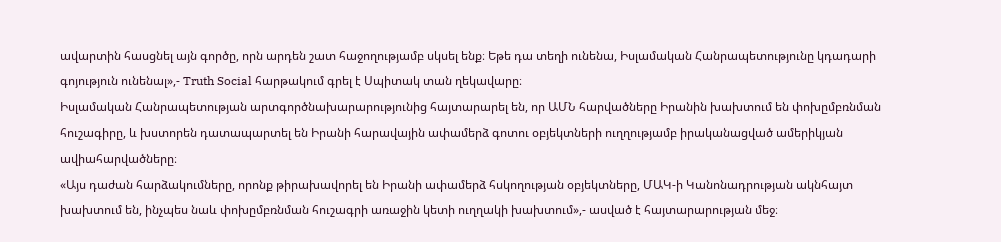ավարտին հասցնել այն գործը, որն արդեն շատ հաջողությամբ սկսել ենք։ Եթե դա տեղի ունենա, Իսլամական Հանրապետությունը կդադարի գոյություն ունենալ»,- Truth Social հարթակում գրել է Սպիտակ տան ղեկավարը։
Իսլամական Հանրապետության արտգործնախարարությունից հայտարարել են, որ ԱՄՆ հարվածները Իրանին խախտում են փոխըմբռնման հուշագիրը, և խստորեն դատապարտել են Իրանի հարավային ափամերձ գոտու օբյեկտների ուղղությամբ իրականացված ամերիկյան ավիահարվածները։
«Այս դաժան հարձակումները, որոնք թիրախավորել են Իրանի ափամերձ հսկողության օբյեկտները, ՄԱԿ-ի Կանոնադրության ակնհայտ խախտում են, ինչպես նաև փոխըմբռնման հուշագրի առաջին կետի ուղղակի խախտում»,- ասված է հայտարարության մեջ։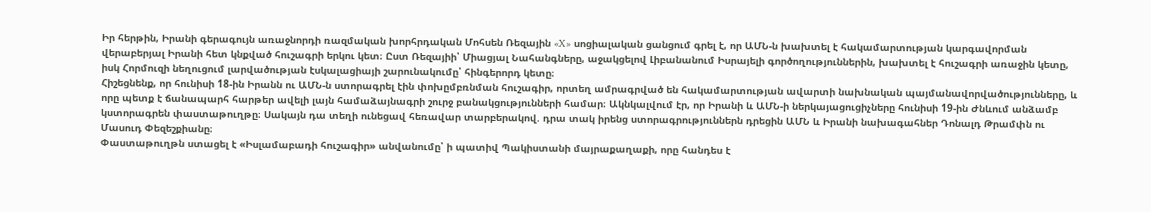Իր հերթին, Իրանի գերագույն առաջնորդի ռազմական խորհրդական Մոհսեն Ռեզային «X» սոցիալական ցանցում գրել է, որ ԱՄՆ-ն խախտել է հակամարտության կարգավորման վերաբերյալ Իրանի հետ կնքված հուշագրի երկու կետ։ Ըստ Ռեզայիի՝ Միացյալ Նահանգները, աջակցելով Լիբանանում Իսրայելի գործողություններին, խախտել է հուշագրի առաջին կետը, իսկ Հորմուզի նեղուցում լարվածության էսկալացիայի շարունակումը՝ հինգերորդ կետը։
Հիշեցնենք, որ հունիսի 18-ին Իրանն ու ԱՄՆ-ն ստորագրել էին փոխըմբռնման հուշագիր, որտեղ ամրագրված են հակամարտության ավարտի նախնական պայմանավորվածությունները, և որը պետք է ճանապարհ հարթեր ավելի լայն համաձայնագրի շուրջ բանակցությունների համար։ Ակնկալվում էր, որ Իրանի և ԱՄՆ-ի ներկայացուցիչները հունիսի 19-ին Ժնևում անձամբ կստորագրեն փաստաթուղթը։ Սակայն դա տեղի ունեցավ հեռավար տարբերակով. դրա տակ իրենց ստորագրություններն դրեցին ԱՄՆ և Իրանի նախագահներ Դոնալդ Թրամփն ու Մասուդ Փեզեշքիանը։
Փաստաթուղթն ստացել է «Իսլամաբադի հուշագիր» անվանումը՝ ի պատիվ Պակիստանի մայրաքաղաքի, որը հանդես է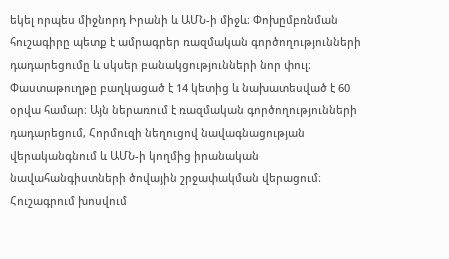եկել որպես միջնորդ Իրանի և ԱՄՆ-ի միջև։ Փոխըմբռնման հուշագիրը պետք է ամրագրեր ռազմական գործողությունների դադարեցումը և սկսեր բանակցությունների նոր փուլ։ Փաստաթուղթը բաղկացած է 14 կետից և նախատեսված է 60 օրվա համար։ Այն ներառում է ռազմական գործողությունների դադարեցում, Հորմուզի նեղուցով նավագնացության վերականգնում և ԱՄՆ-ի կողմից իրանական նավահանգիստների ծովային շրջափակման վերացում։ Հուշագրում խոսվում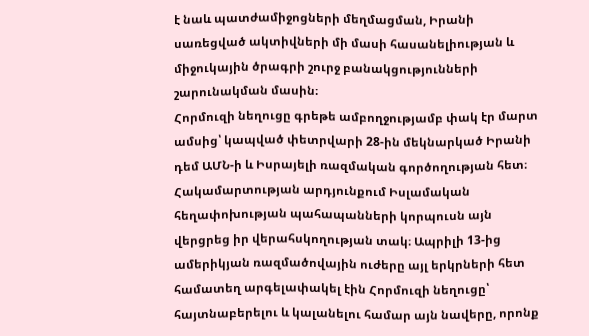է նաև պատժամիջոցների մեղմացման, Իրանի սառեցված ակտիվների մի մասի հասանելիության և միջուկային ծրագրի շուրջ բանակցությունների շարունակման մասին։
Հորմուզի նեղուցը գրեթե ամբողջությամբ փակ էր մարտ ամսից՝ կապված փետրվարի 28-ին մեկնարկած Իրանի դեմ ԱՄՆ-ի և Իսրայելի ռազմական գործողության հետ։ Հակամարտության արդյունքում Իսլամական հեղափոխության պահապանների կորպուսն այն վերցրեց իր վերահսկողության տակ։ Ապրիլի 13-ից ամերիկյան ռազմածովային ուժերը այլ երկրների հետ համատեղ արգելափակել էին Հորմուզի նեղուցը՝ հայտնաբերելու և կալանելու համար այն նավերը, որոնք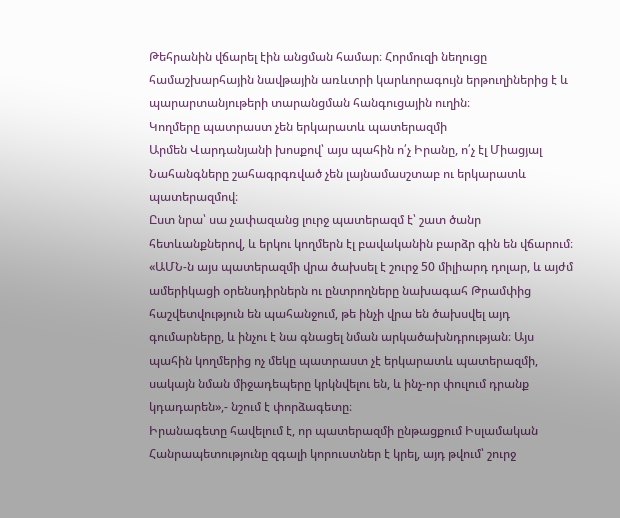Թեհրանին վճարել էին անցման համար։ Հորմուզի նեղուցը համաշխարհային նավթային առևտրի կարևորագույն երթուղիներից է և պարարտանյութերի տարանցման հանգուցային ուղին։
Կողմերը պատրաստ չեն երկարատև պատերազմի
Արմեն Վարդանյանի խոսքով՝ այս պահին ո՛չ Իրանը, ո՛չ էլ Միացյալ Նահանգները շահագրգռված չեն լայնամասշտաբ ու երկարատև պատերազմով։
Ըստ նրա՝ սա չափազանց լուրջ պատերազմ է՝ շատ ծանր հետևանքներով, և երկու կողմերն էլ բավականին բարձր գին են վճարում։ «ԱՄՆ-ն այս պատերազմի վրա ծախսել է շուրջ 50 միլիարդ դոլար, և այժմ ամերիկացի օրենսդիրներն ու ընտրողները նախագահ Թրամփից հաշվետվություն են պահանջում, թե ինչի վրա են ծախսվել այդ գումարները, և ինչու է նա գնացել նման արկածախնդրության։ Այս պահին կողմերից ոչ մեկը պատրաստ չէ երկարատև պատերազմի, սակայն նման միջադեպերը կրկնվելու են, և ինչ-որ փուլում դրանք կդադարեն»,- նշում է փորձագետը։
Իրանագետը հավելում է, որ պատերազմի ընթացքում Իսլամական Հանրապետությունը զգալի կորուստներ է կրել, այդ թվում՝ շուրջ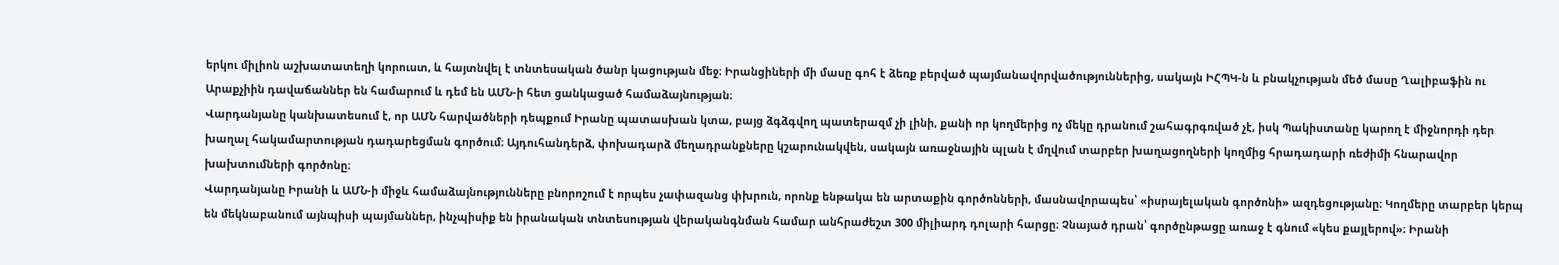երկու միլիոն աշխատատեղի կորուստ, և հայտնվել է տնտեսական ծանր կացության մեջ։ Իրանցիների մի մասը գոհ է ձեռք բերված պայմանավորվածություններից, սակայն ԻՀՊԿ-ն և բնակչության մեծ մասը Ղալիբաֆին ու Արաքչիին դավաճաններ են համարում և դեմ են ԱՄՆ-ի հետ ցանկացած համաձայնության։
Վարդանյանը կանխատեսում է, որ ԱՄՆ հարվածների դեպքում Իրանը պատասխան կտա, բայց ձգձգվող պատերազմ չի լինի, քանի որ կողմերից ոչ մեկը դրանում շահագրգռված չէ, իսկ Պակիստանը կարող է միջնորդի դեր խաղալ հակամարտության դադարեցման գործում։ Այդուհանդերձ, փոխադարձ մեղադրանքները կշարունակվեն, սակայն առաջնային պլան է մղվում տարբեր խաղացողների կողմից հրադադարի ռեժիմի հնարավոր խախտումների գործոնը։
Վարդանյանը Իրանի և ԱՄՆ-ի միջև համաձայնությունները բնորոշում է որպես չափազանց փխրուն, որոնք ենթակա են արտաքին գործոնների, մասնավորապես՝ «իսրայելական գործոնի» ազդեցությանը։ Կողմերը տարբեր կերպ են մեկնաբանում այնպիսի պայմաններ, ինչպիսիք են իրանական տնտեսության վերականգնման համար անհրաժեշտ 300 միլիարդ դոլարի հարցը։ Չնայած դրան՝ գործընթացը առաջ է գնում «կես քայլերով»։ Իրանի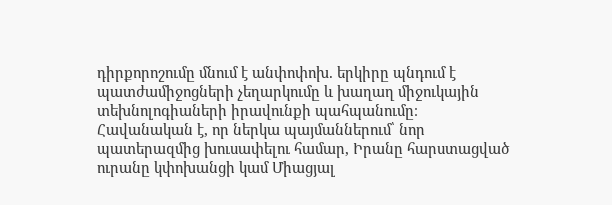դիրքորոշումը մնում է անփոփոխ. երկիրը պնդում է պատժամիջոցների չեղարկումը և խաղաղ միջուկային տեխնոլոգիաների իրավունքի պահպանումը։ Հավանական է, որ ներկա պայմաններում՝ նոր պատերազմից խուսափելու համար, Իրանը հարստացված ուրանը կփոխանցի կամ Միացյալ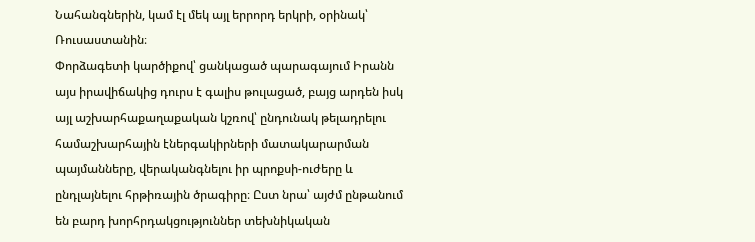Նահանգներին, կամ էլ մեկ այլ երրորդ երկրի, օրինակ՝ Ռուսաստանին։
Փորձագետի կարծիքով՝ ցանկացած պարագայում Իրանն այս իրավիճակից դուրս է գալիս թուլացած, բայց արդեն իսկ այլ աշխարհաքաղաքական կշռով՝ ընդունակ թելադրելու համաշխարհային էներգակիրների մատակարարման պայմանները, վերականգնելու իր պրոքսի-ուժերը և ընդլայնելու հրթիռային ծրագիրը։ Ըստ նրա՝ այժմ ընթանում են բարդ խորհրդակցություններ տեխնիկական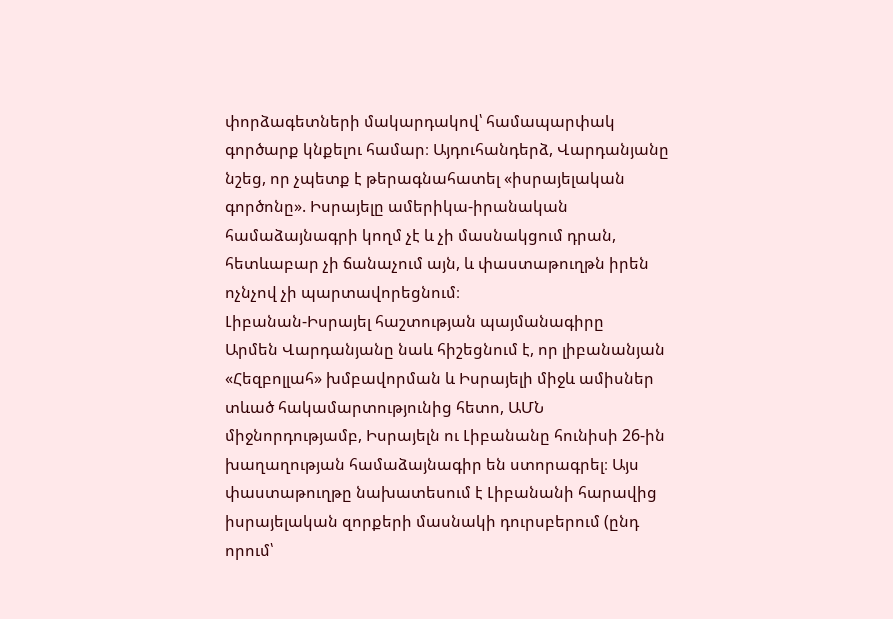փորձագետների մակարդակով՝ համապարփակ գործարք կնքելու համար։ Այդուհանդերձ, Վարդանյանը նշեց, որ չպետք է թերագնահատել «իսրայելական գործոնը». Իսրայելը ամերիկա-իրանական համաձայնագրի կողմ չէ և չի մասնակցում դրան, հետևաբար չի ճանաչում այն, և փաստաթուղթն իրեն ոչնչով չի պարտավորեցնում։
Լիբանան-Իսրայել հաշտության պայմանագիրը
Արմեն Վարդանյանը նաև հիշեցնում է, որ լիբանանյան «Հեզբոլլահ» խմբավորման և Իսրայելի միջև ամիսներ տևած հակամարտությունից հետո, ԱՄՆ միջնորդությամբ, Իսրայելն ու Լիբանանը հունիսի 26-ին խաղաղության համաձայնագիր են ստորագրել։ Այս փաստաթուղթը նախատեսում է Լիբանանի հարավից իսրայելական զորքերի մասնակի դուրսբերում (ընդ որում՝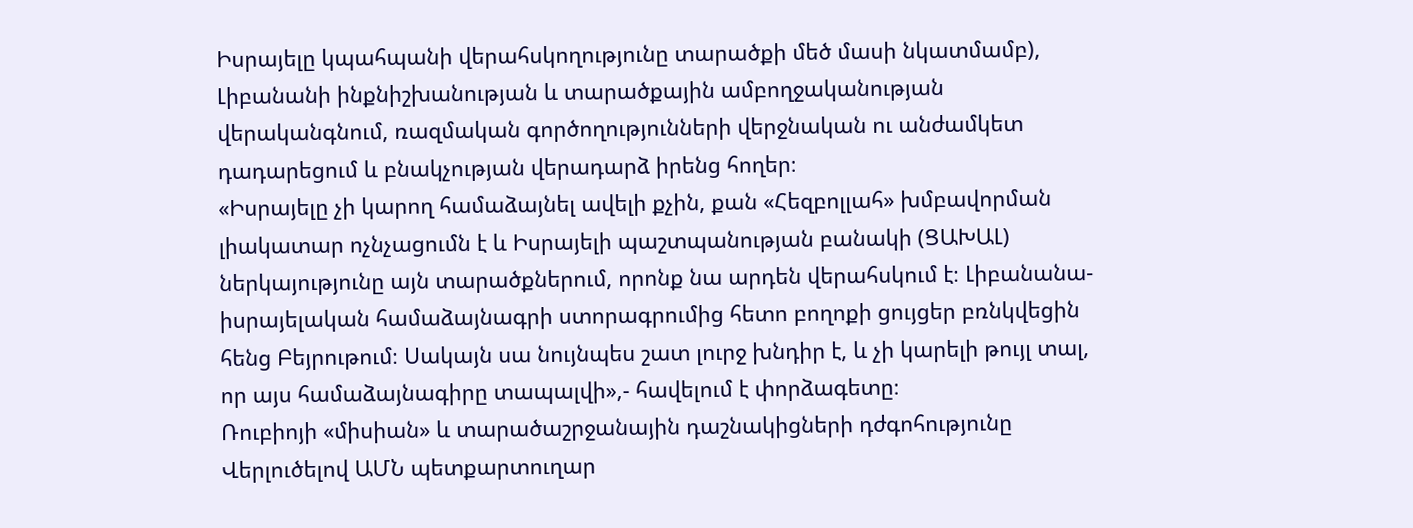Իսրայելը կպահպանի վերահսկողությունը տարածքի մեծ մասի նկատմամբ), Լիբանանի ինքնիշխանության և տարածքային ամբողջականության վերականգնում, ռազմական գործողությունների վերջնական ու անժամկետ դադարեցում և բնակչության վերադարձ իրենց հողեր։
«Իսրայելը չի կարող համաձայնել ավելի քչին, քան «Հեզբոլլահ» խմբավորման լիակատար ոչնչացումն է և Իսրայելի պաշտպանության բանակի (ՑԱԽԱԼ) ներկայությունը այն տարածքներում, որոնք նա արդեն վերահսկում է։ Լիբանանա-իսրայելական համաձայնագրի ստորագրումից հետո բողոքի ցույցեր բռնկվեցին հենց Բեյրութում։ Սակայն սա նույնպես շատ լուրջ խնդիր է, և չի կարելի թույլ տալ, որ այս համաձայնագիրը տապալվի»,- հավելում է փորձագետը։
Ռուբիոյի «միսիան» և տարածաշրջանային դաշնակիցների դժգոհությունը
Վերլուծելով ԱՄՆ պետքարտուղար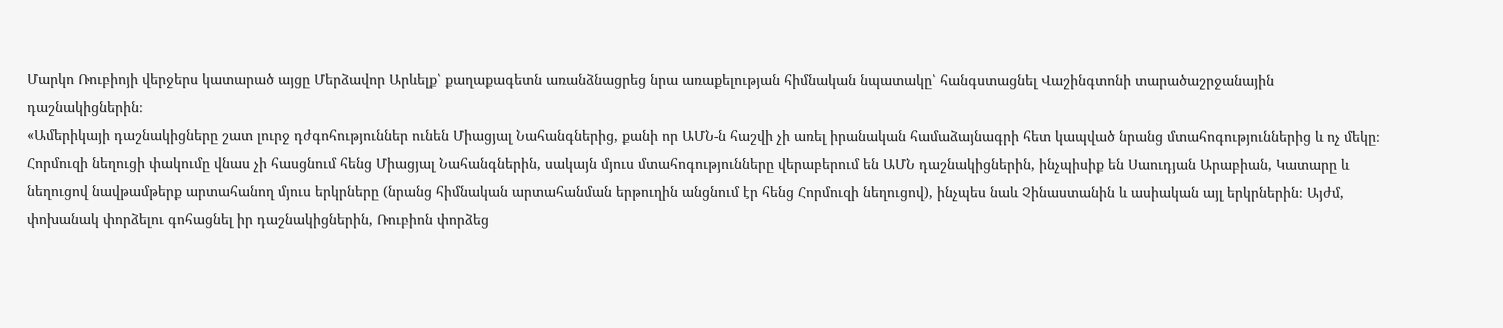Մարկո Ռուբիոյի վերջերս կատարած այցը Մերձավոր Արևելք՝ քաղաքագետն առանձնացրեց նրա առաքելության հիմնական նպատակը՝ հանգստացնել Վաշինգտոնի տարածաշրջանային դաշնակիցներին։
«Ամերիկայի դաշնակիցները շատ լուրջ դժգոհություններ ունեն Միացյալ Նահանգներից, քանի որ ԱՄՆ-ն հաշվի չի առել իրանական համաձայնագրի հետ կապված նրանց մտահոգություններից և ոչ մեկը։ Հորմուզի նեղուցի փակումը վնաս չի հասցնում հենց Միացյալ Նահանգներին, սակայն մյուս մտահոգությունները վերաբերում են ԱՄՆ դաշնակիցներին, ինչպիսիք են Սաուդյան Արաբիան, Կատարը և նեղուցով նավթամթերք արտահանող մյուս երկրները (նրանց հիմնական արտահանման երթուղին անցնում էր հենց Հորմուզի նեղուցով), ինչպես նաև Չինաստանին և ասիական այլ երկրներին։ Այժմ, փոխանակ փորձելու գոհացնել իր դաշնակիցներին, Ռուբիոն փորձեց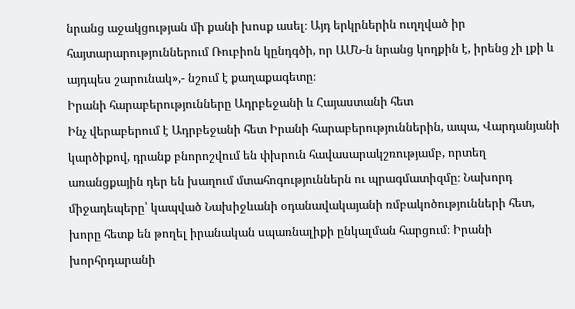նրանց աջակցության մի քանի խոսք ասել։ Այդ երկրներին ուղղված իր հայտարարություններում Ռուբիոն կընդգծի, որ ԱՄՆ-ն նրանց կողքին է, իրենց չի լքի և այդպես շարունակ»,- նշում է քաղաքագետը։
Իրանի հարաբերությունները Ադրբեջանի և Հայաստանի հետ
Ինչ վերաբերում է Ադրբեջանի հետ Իրանի հարաբերություններին, ապա, Վարդանյանի կարծիքով, դրանք բնորոշվում են փխրուն հավասարակշռությամբ, որտեղ առանցքային դեր են խաղում մտահոգություններն ու պրագմատիզմը։ Նախորդ միջադեպերը՝ կապված Նախիջևանի օդանավակայանի ռմբակոծությունների հետ, խորը հետք են թողել իրանական սպառնալիքի ընկալման հարցում։ Իրանի խորհրդարանի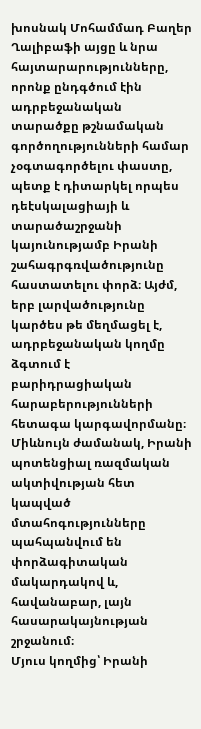խոսնակ Մոհամմադ Բաղեր Ղալիբաֆի այցը և նրա հայտարարությունները, որոնք ընդգծում էին ադրբեջանական տարածքը թշնամական գործողությունների համար չօգտագործելու փաստը, պետք է դիտարկել որպես դեէսկալացիայի և տարածաշրջանի կայունությամբ Իրանի շահագրգռվածությունը հաստատելու փորձ։ Այժմ, երբ լարվածությունը կարծես թե մեղմացել է, ադրբեջանական կողմը ձգտում է բարիդրացիական հարաբերությունների հետագա կարգավորմանը։ Միևնույն ժամանակ, Իրանի պոտենցիալ ռազմական ակտիվության հետ կապված մտահոգությունները պահպանվում են փորձագիտական մակարդակով և, հավանաբար, լայն հասարակայնության շրջանում։
Մյուս կողմից՝ Իրանի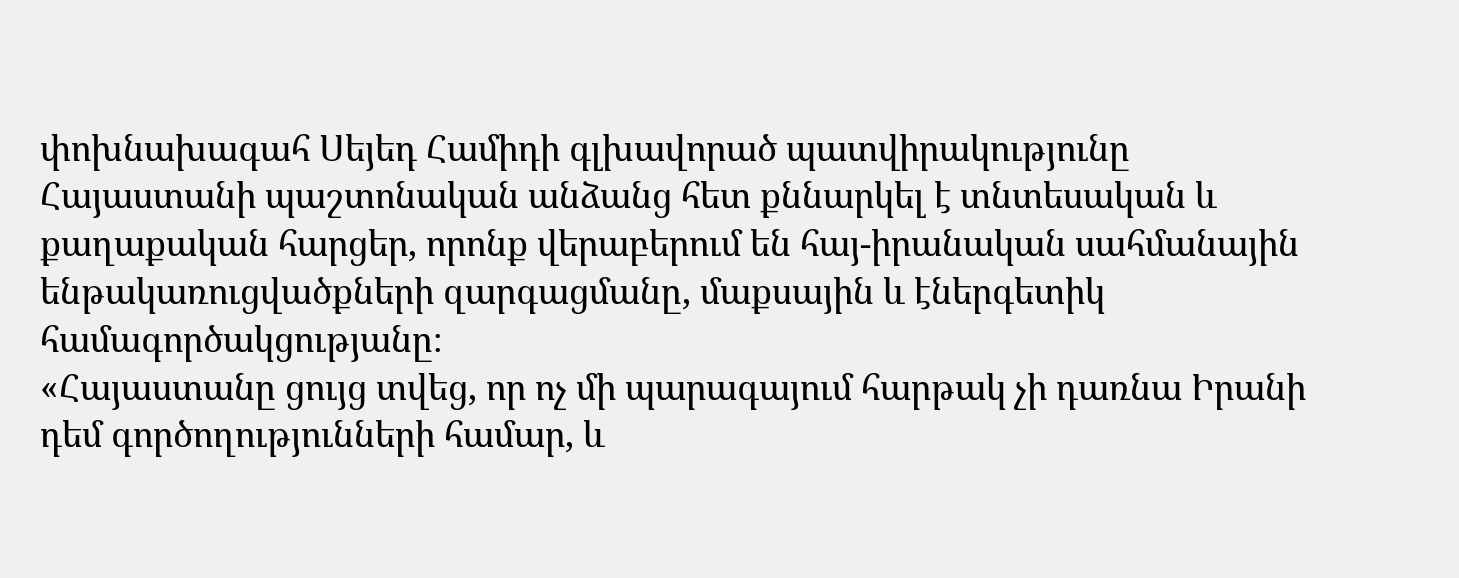փոխնախագահ Սեյեդ Համիդի գլխավորած պատվիրակությունը Հայաստանի պաշտոնական անձանց հետ քննարկել է տնտեսական և քաղաքական հարցեր, որոնք վերաբերում են հայ-իրանական սահմանային ենթակառուցվածքների զարգացմանը, մաքսային և էներգետիկ համագործակցությանը։
«Հայաստանը ցույց տվեց, որ ոչ մի պարագայում հարթակ չի դառնա Իրանի դեմ գործողությունների համար, և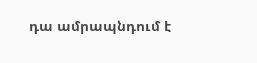դա ամրապնդում է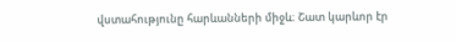վստահությունը հարևանների միջև։ Շատ կարևոր էր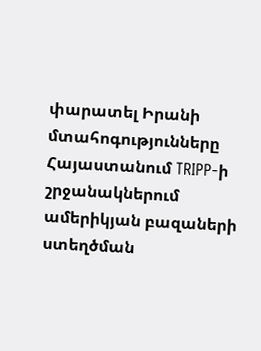փարատել Իրանի մտահոգությունները Հայաստանում TRIPP-ի շրջանակներում ամերիկյան բազաների ստեղծման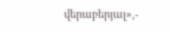վերաբերյալ»,-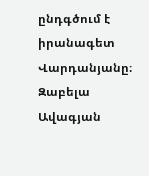ընդգծում է իրանագետ Վարդանյանը։
Զաբելա Ավագյան